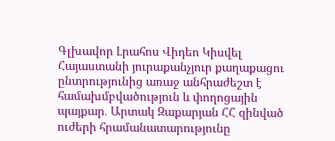Գլխավոր Լրահոս Վիդեո Կիսվել
Հայաստանի յուրաքանչյուր քաղաքացու ընտրությունից առաջ անհրաժեշտ է համախմբվածություն և փողոցային պայքար․ Արտակ Զաքարյան ՀՀ զինված ուժերի հրամանատարությունը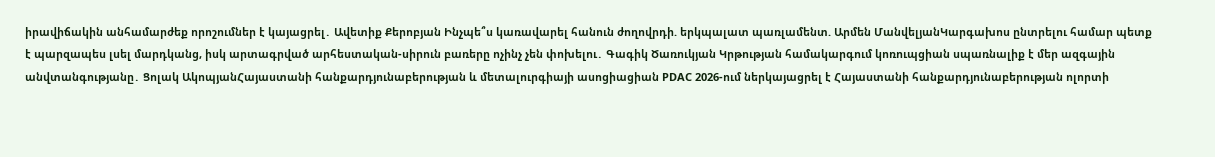իրավիճակին անհամարժեք որոշումներ է կայացրել․ Ավետիք Քերոբյան Ինչպե՞ս կառավարել հանուն ժողովրդի. երկպալատ պառլամենտ. Արմեն ՄանվելյանԿարգախոս ընտրելու համար պետք է պարզապես լսել մարդկանց, իսկ արտագրված արհեստական-սիրուն բառերը ոչինչ չեն փոխելու․ Գագիկ Ծառուկյան Կրթության համակարգում կոռուպցիան սպառնալիք է մեր ազգային անվտանգությանը․ Ցոլակ ԱկոպյանՀայաստանի հանքարդյունաբերության և մետալուրգիայի ասոցիացիան PDAC 2026-ում ներկայացրել է Հայաստանի հանքարդյունաբերության ոլորտի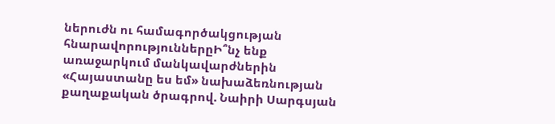ներուժն ու համագործակցության հնարավորություններըԻ՞նչ ենք առաջարկում մանկավարժներին «Հայաստանը ես եմ» նախաձեռնության քաղաքական ծրագրով. Նաիրի Սարգսյան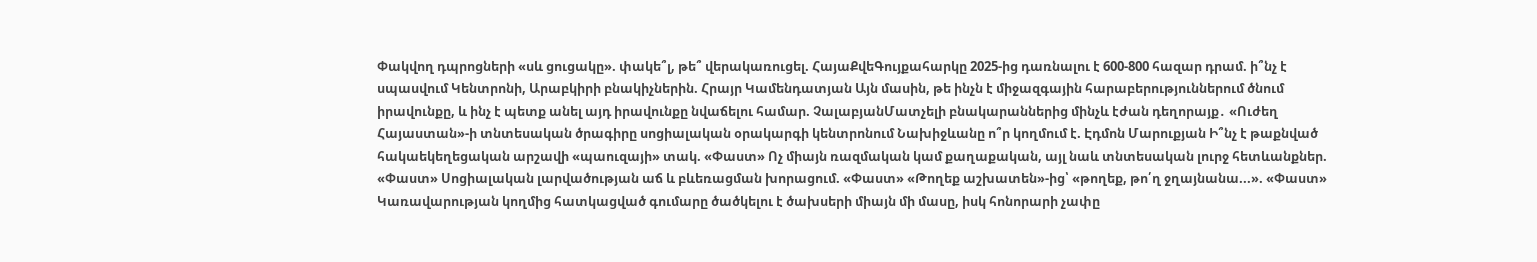Փակվող դպրոցների «սև ցուցակը». փակե՞լ, թե՞ վերակառուցել. ՀայաՔվեԳույքահարկը 2025-ից դառնալու է 600-800 հազար դրամ. ի՞նչ է սպասվում Կենտրոնի, Արաբկիրի բնակիչներին. Հրայր Կամենդատյան Այն մասին, թե ինչն է միջազգային հարաբերություններում ծնում իրավունքը, և ինչ է պետք անել այդ իրավունքը նվաճելու համար. ՉալաբյանՄատչելի բնակարաններից մինչև էժան դեղորայք․ «Ուժեղ Հայաստան»-ի տնտեսական ծրագիրը սոցիալական օրակարգի կենտրոնում Նախիջևանը ո՞ր կողմում է. Էդմոն Մարուքյան Ի՞նչ է թաքնված հակաեկեղեցական արշավի «պաուզայի» տակ. «Փաստ» Ոչ միայն ռազմական կամ քաղաքական, այլ նաև տնտեսական լուրջ հետևանքներ. «Փաստ» Սոցիալական լարվածության աճ և բևեռացման խորացում. «Փաստ» «Թողեք աշխատեն»-ից՝ «թողեք, թո՛ղ ջղայնանա...». «Փաստ» Կառավարության կողմից հատկացված գումարը ծածկելու է ծախսերի միայն մի մասը, իսկ հոնորարի չափը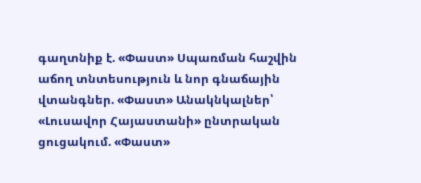գաղտնիք է. «Փաստ» Սպառման հաշվին աճող տնտեսություն և նոր գնաճային վտանգներ. «Փաստ» Անակնկալներ՝ «Լուսավոր Հայաստանի» ընտրական ցուցակում. «Փաստ»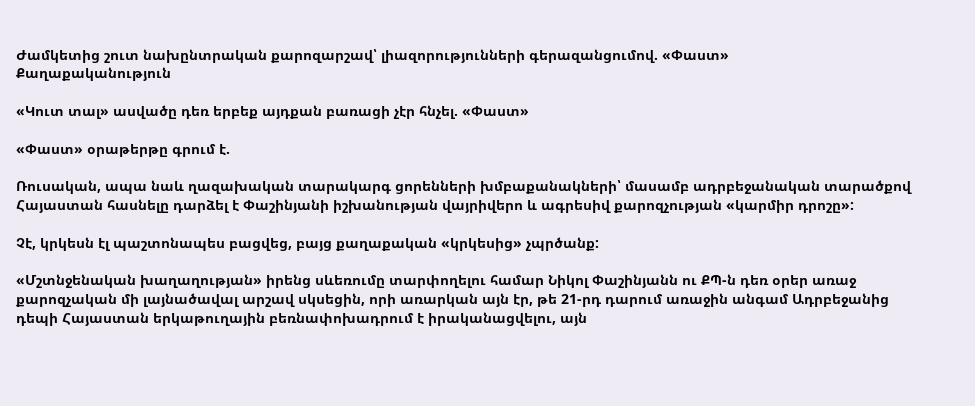Ժամկետից շուտ նախընտրական քարոզարշավ՝ լիազորությունների գերազանցումով. «Փաստ»
Քաղաքականություն

«Կուտ տալ» ասվածը դեռ երբեք այդքան բառացի չէր հնչել. «Փաստ»

«Փաստ» օրաթերթը գրում է.

Ռուսական, ապա նաև ղազախական տարակարգ ցորենների խմբաքանակների՝ մասամբ ադրբեջանական տարածքով Հայաստան հասնելը դարձել է Փաշինյանի իշխանության վայրիվերո և ագրեսիվ քարոզչության «կարմիր դրոշը»:

Չէ, կրկեսն էլ պաշտոնապես բացվեց, բայց քաղաքական «կրկեսից» չպրծանք:

«Մշտնջենական խաղաղության» իրենց սևեռումը տարփողելու համար Նիկոլ Փաշինյանն ու ՔՊ-ն դեռ օրեր առաջ քարոզչական մի լայնածավալ արշավ սկսեցին, որի առարկան այն էր, թե 21-րդ դարում առաջին անգամ Ադրբեջանից դեպի Հայաստան երկաթուղային բեռնափոխադրում է իրականացվելու, այն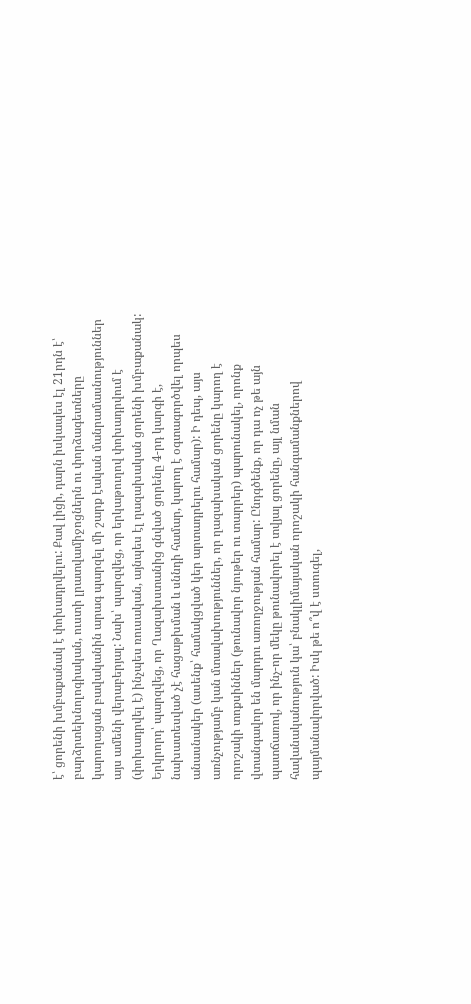է՝ ցորենի խմբաքանակ է փոխադրվելու: Քավ լիցի, դարն իսկապես էլ 21րդն է՝ բարձրտեխնոլոգիական, ուստի լրատվամիջոցներն ու փորձագետները կարողացան բավականին արագ պարզել մի շարք էական մանրամասնություններ այս ամենի վերաբերյալ: Նախ՝ պարզվեց, որ երկաթուղով փոխադրվում է (փոխադրվել է) ինչպես ռուսական, այնպես էլ ղազախական ցորենի խմբաքանակ: Երկրորդ՝ պարզվեց, որ Ղազախստանից գնված ցորենը 4-րդ կարգի է, նախատեսված չէ հացաթխման և սննդի համար, կարող է օգտագործվել որպես անասնակեր (ասենք՝ համակցված կեր արտադրելու համար): Ի դեպ, այս առնչությամբ կան մտավախություններ, որ ղազախական ցորենը կարող է որոշակի տոքսիններ (թունավոր նյութեր ու տարրեր) պարունակել, որոնք վտանգավոր են մարդու առողջության համար: Ընդգծենք, որ դա ոչ թե այն պատճառով, որ ինչ-որ մեկը թունավորել է տվյալ ցորենը, այլ նման հավանականություն կա՝ բնակլիմայական որոշակի հանգամանքներով պայմանավորված: Իսկ թե ո՞վ է ստուգել,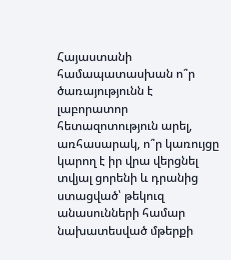Հայաստանի համապատասխան ո՞ր ծառայությունն է լաբորատոր հետազոտություն արել, առհասարակ, ո՞ր կառույցը կարող է իր վրա վերցնել տվյալ ցորենի և դրանից ստացված՝ թեկուզ անասունների համար նախատեսված մթերքի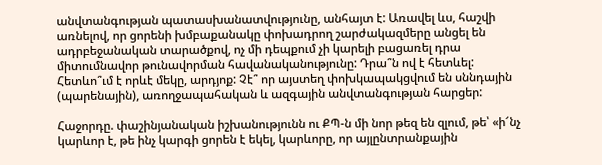անվտանգության պատասխանատվությունը, անհայտ է: Առավել ևս, հաշվի առնելով, որ ցորենի խմբաքանակը փոխադրող շարժակազմերը անցել են ադրբեջանական տարածքով, ոչ մի դեպքում չի կարելի բացառել դրա միտումնավոր թունավորման հավանականությունը: Դրա՞ն ով է հետևել: Հետևո՞ւմ է որևէ մեկը, արդյոք: Չէ՞ որ այստեղ փոխկապակցվում են սննդային (պարենային), առողջապահական և ազգային անվտանգության հարցեր:

Հաջորդը. փաշինյանական իշխանությունն ու ՔՊ-ն մի նոր թեզ են զլում, թե՝ «ի՜նչ կարևոր է, թե ինչ կարգի ցորեն է եկել, կարևորը, որ այլընտրանքային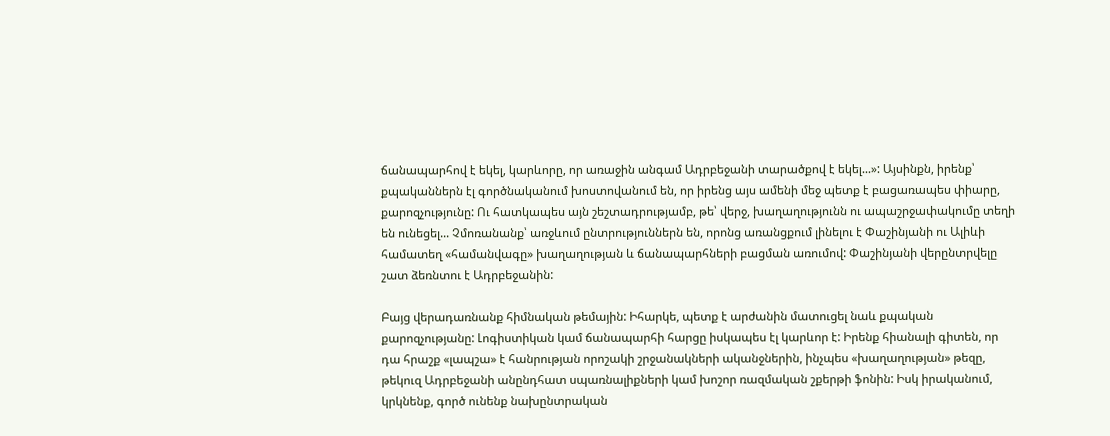ճանապարհով է եկել, կարևորը, որ առաջին անգամ Ադրբեջանի տարածքով է եկել...»: Այսինքն, իրենք՝ քպականներն էլ գործնականում խոստովանում են, որ իրենց այս ամենի մեջ պետք է բացառապես փիարը, քարոզչությունը: Ու հատկապես այն շեշտադրությամբ, թե՝ վերջ, խաղաղությունն ու ապաշրջափակումը տեղի են ունեցել... Չմոռանանք՝ առջևում ընտրություններն են, որոնց առանցքում լինելու է Փաշինյանի ու Ալիևի համատեղ «համանվագը» խաղաղության և ճանապարհների բացման առումով: Փաշինյանի վերընտրվելը շատ ձեռնտու է Ադրբեջանին:

Բայց վերադառնանք հիմնական թեմային: Իհարկե, պետք է արժանին մատուցել նաև քպական քարոզչությանը: Լոգիստիկան կամ ճանապարհի հարցը իսկապես էլ կարևոր է: Իրենք հիանալի գիտեն, որ դա հրաշք «լապշա» է հանրության որոշակի շրջանակների ականջներին, ինչպես «խաղաղության» թեզը, թեկուզ Ադրբեջանի անընդհատ սպառնալիքների կամ խոշոր ռազմական շքերթի ֆոնին: Իսկ իրականում, կրկնենք, գործ ունենք նախընտրական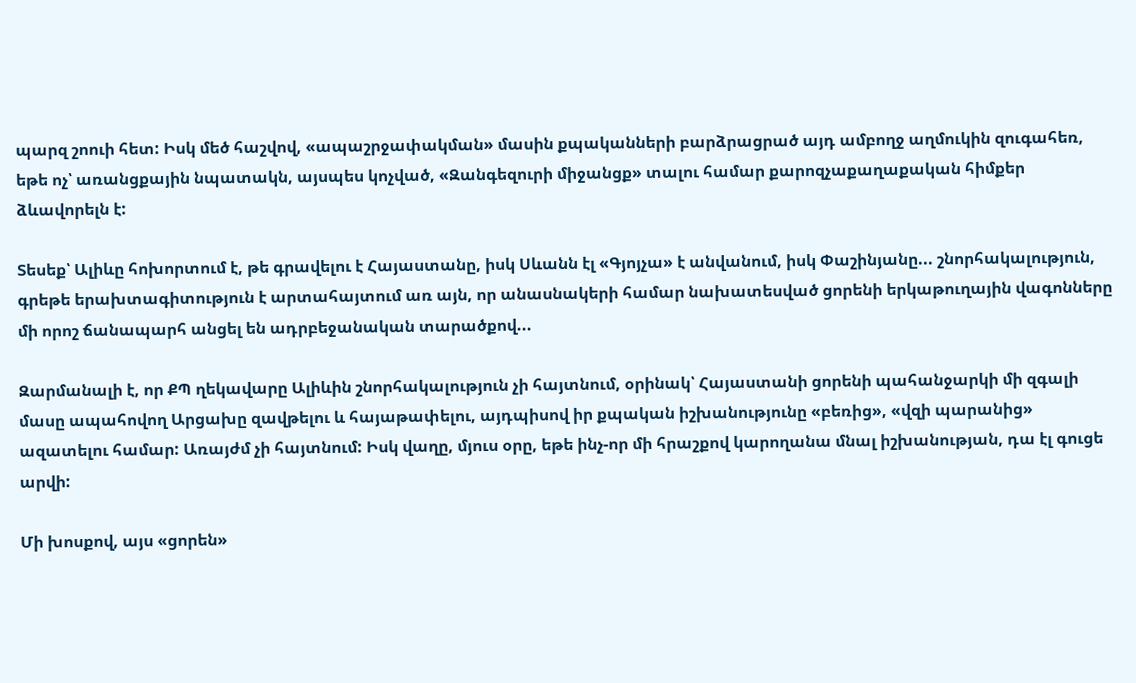պարզ շոուի հետ: Իսկ մեծ հաշվով, «ապաշրջափակման» մասին քպականների բարձրացրած այդ ամբողջ աղմուկին զուգահեռ, եթե ոչ՝ առանցքային նպատակն, այսպես կոչված, «Զանգեզուրի միջանցք» տալու համար քարոզչաքաղաքական հիմքեր ձևավորելն է:

Տեսեք՝ Ալիևը հոխորտում է, թե գրավելու է Հայաստանը, իսկ Սևանն էլ «Գյոյչա» է անվանում, իսկ Փաշինյանը... շնորհակալություն, գրեթե երախտագիտություն է արտահայտում առ այն, որ անասնակերի համար նախատեսված ցորենի երկաթուղային վագոնները մի որոշ ճանապարհ անցել են ադրբեջանական տարածքով...

Զարմանալի է, որ ՔՊ ղեկավարը Ալիևին շնորհակալություն չի հայտնում, օրինակ՝ Հայաստանի ցորենի պահանջարկի մի զգալի մասը ապահովող Արցախը զավթելու և հայաթափելու, այդպիսով իր քպական իշխանությունը «բեռից», «վզի պարանից» ազատելու համար: Առայժմ չի հայտնում: Իսկ վաղը, մյուս օրը, եթե ինչ-որ մի հրաշքով կարողանա մնալ իշխանության, դա էլ գուցե արվի:

Մի խոսքով, այս «ցորեն»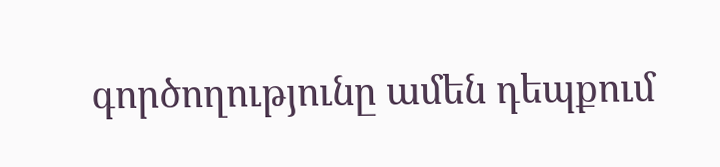գործողությունը ամեն դեպքում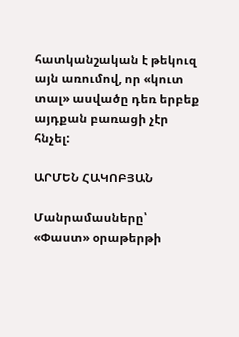հատկանշական է թեկուզ այն առումով, որ «կուտ տալ» ասվածը դեռ երբեք այդքան բառացի չէր հնչել:

ԱՐՄԵՆ ՀԱԿՈԲՅԱՆ

Մանրամասները՝ «Փաստ» օրաթերթի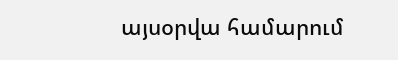այսօրվա համարում